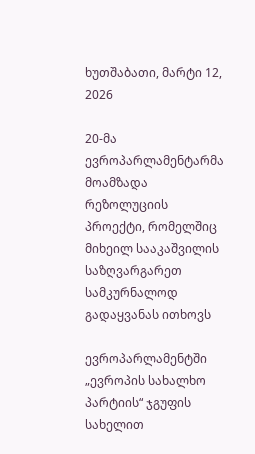ხუთშაბათი, მარტი 12, 2026

20-მა ევროპარლამენტარმა მოამზადა რეზოლუციის პროექტი, რომელშიც მიხეილ სააკაშვილის საზღვარგარეთ სამკურნალოდ გადაყვანას ითხოვს

ევროპარლამენტში „ევროპის სახალხო პარტიის“ ჯგუფის სახელით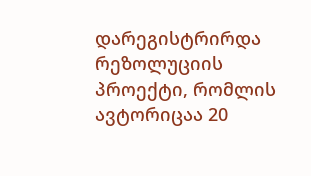დარეგისტრირდა რეზოლუციის პროექტი, რომლის ავტორიცაა 20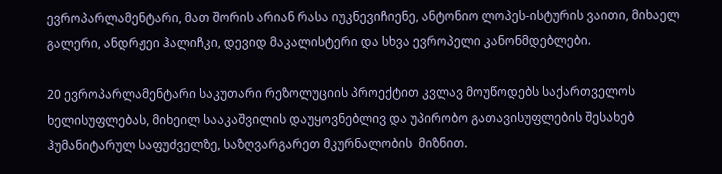ევროპარლამენტარი, მათ შორის არიან რასა იუკნევიჩიენე, ანტონიო ლოპეს-ისტურის ვაითი, მიხაელ გალერი, ანდრჟეი ჰალიჩკი, დევიდ მაკალისტერი და სხვა ევროპელი კანონმდებლები.

20 ევროპარლამენტარი საკუთარი რეზოლუციის პროექტით კვლავ მოუწოდებს საქართველოს ხელისუფლებას, მიხეილ სააკაშვილის დაუყოვნებლივ და უპირობო გათავისუფლების შესახებ ჰუმანიტარულ საფუძველზე, საზღვარგარეთ მკურნალობის  მიზნით.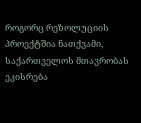როგორც რეზოლუციის პროექტშია ნათქვამი, საქართველოს მთავრობას ეკისრება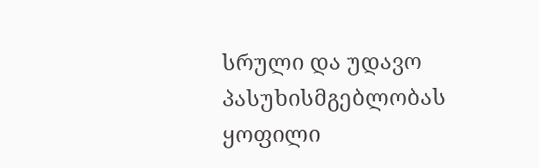სრული და უდავო პასუხისმგებლობას ყოფილი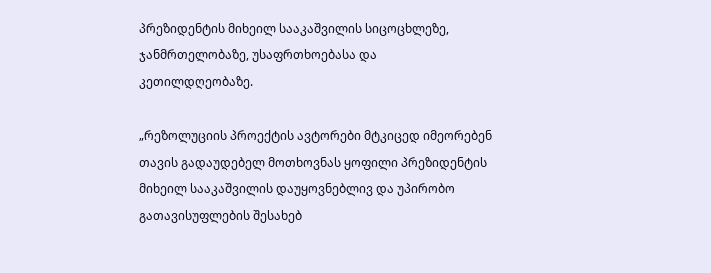პრეზიდენტის მიხეილ სააკაშვილის სიცოცხლეზე, ჯანმრთელობაზე, უსაფრთხოებასა და კეთილდღეობაზე.

„რეზოლუციის პროექტის ავტორები მტკიცედ იმეორებენ თავის გადაუდებელ მოთხოვნას ყოფილი პრეზიდენტის მიხეილ სააკაშვილის დაუყოვნებლივ და უპირობო გათავისუფლების შესახებ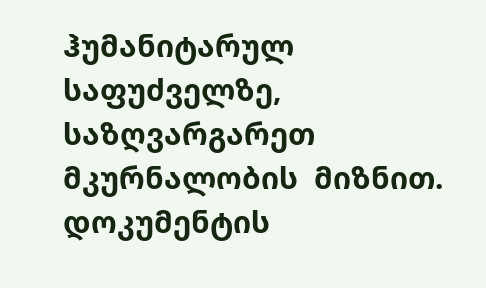ჰუმანიტარულ საფუძველზე, საზღვარგარეთ მკურნალობის  მიზნით. დოკუმენტის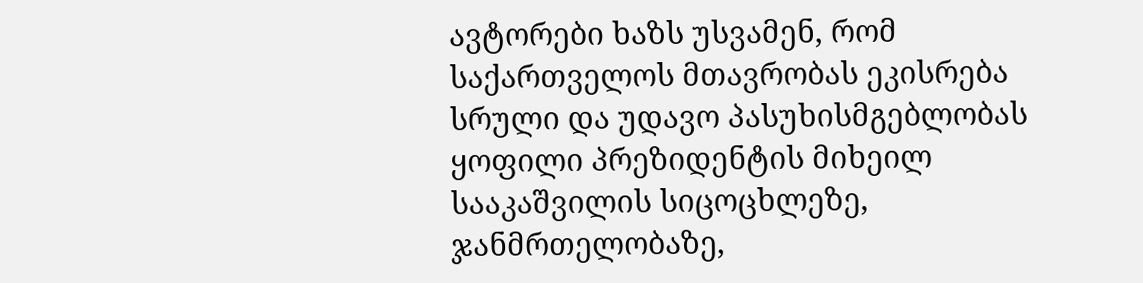ავტორები ხაზს უსვამენ, რომ საქართველოს მთავრობას ეკისრება სრული და უდავო პასუხისმგებლობას ყოფილი პრეზიდენტის მიხეილ სააკაშვილის სიცოცხლეზე, ჯანმრთელობაზე,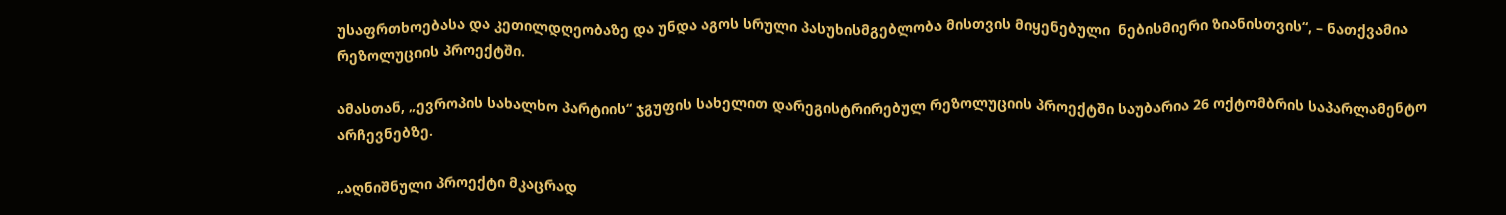უსაფრთხოებასა და კეთილდღეობაზე და უნდა აგოს სრული პასუხისმგებლობა მისთვის მიყენებული  ნებისმიერი ზიანისთვის“, – ნათქვამია რეზოლუციის პროექტში.

ამასთან, „ევროპის სახალხო პარტიის“ ჯგუფის სახელით დარეგისტრირებულ რეზოლუციის პროექტში საუბარია 26 ოქტომბრის საპარლამენტო არჩევნებზე.

„აღნიშნული პროექტი მკაცრად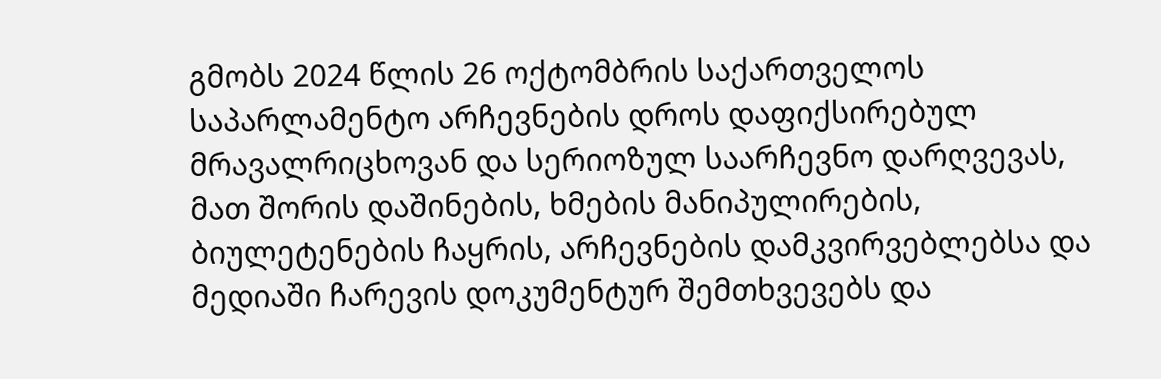გმობს 2024 წლის 26 ოქტომბრის საქართველოს საპარლამენტო არჩევნების დროს დაფიქსირებულ მრავალრიცხოვან და სერიოზულ საარჩევნო დარღვევას, მათ შორის დაშინების, ხმების მანიპულირების, ბიულეტენების ჩაყრის, არჩევნების დამკვირვებლებსა და მედიაში ჩარევის დოკუმენტურ შემთხვევებს და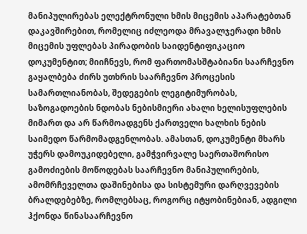მანიპულირებას ელექტრონული ხმის მიცემის აპარატებთან დაკავშირებით, რომელიც იძლეოდა მრავალჯერადი ხმის მიცემის უფლებას პირადობის საიდენტიფიკაციო დოკუმენტით; მიიჩნევს, რომ ფართომასშტაბიანი საარჩევნო გაყალბება ძირს უთხრის საარჩევნო პროცესის სამართლიანობას, შედეგების ლეგიტიმურობას, საზოგადოების ნდობას ნებისმიერი ახალი ხელისუფლების მიმართ და არ წარმოადგენს ქართველი ხალხის ნების საიმედო წარმომადგენლობას. ამასთან, დოკუმენტი მხარს უჭერს დამოუკიდებელი, გამჭვირვალე საერთაშორისო გამოძიების მოწოდებას საარჩევნო მანიპულირების, ამომრჩეველთა დაშინებისა და სისტემური დარღვევების ბრალდებებზე, რომლებსაც, როგორც იტყობინებიან, ადგილი ჰქონდა წინასაარჩევნო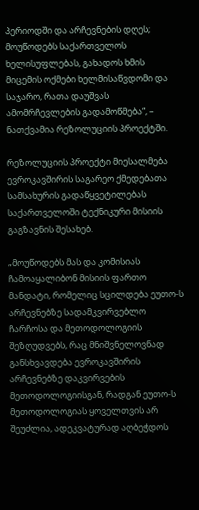პერიოდში და არჩევნების დღეს; მოუწოდებს საქართველოს ხელისუფლებას, გახადოს ხმის მიცემის ოქმები ხელმისაწვდომი და საჯარო, რათა დაუშვას ამომრჩევლების გადამოწმება“, – ნათქვამია რეზოლუციის პროექტში.

რეზოლუციის პროექტი მიესალმება ევროკავშირის საგარეო ქმედებათა სამსახურის გადაწყვეტილებას საქართველოში ტექნიკური მისიის გაგზავნის შესახებ.

„მოუწოდებს მას და კომისიას ჩამოაყალიბონ მისიის ფართო მანდატი, რომელიც სცილდება ეუთო-ს არჩევნებზე სადამკვირვებლო ჩარჩოსა და მეთოდოლოგიის შეზღუდვებს, რაც მნიშვნელოვნად განსხვავდება ევროკავშირის არჩევნებზე დაკვირვების მეთოდოლოგიისგან, რადგან ეუთო-ს მეთოდოლოგიას ყოველთვის არ შეუძლია, ადეკვატურად აღბეჭდოს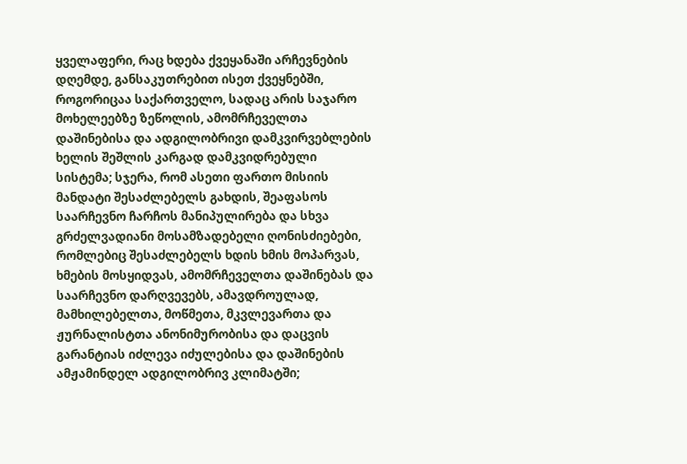ყველაფერი, რაც ხდება ქვეყანაში არჩევნების დღემდე, განსაკუთრებით ისეთ ქვეყნებში, როგორიცაა საქართველო, სადაც არის საჯარო მოხელეებზე ზეწოლის, ამომრჩეველთა დაშინებისა და ადგილობრივი დამკვირვებლების ხელის შეშლის კარგად დამკვიდრებული სისტემა; სჯერა, რომ ასეთი ფართო მისიის მანდატი შესაძლებელს გახდის, შეაფასოს საარჩევნო ჩარჩოს მანიპულირება და სხვა გრძელვადიანი მოსამზადებელი ღონისძიებები, რომლებიც შესაძლებელს ხდის ხმის მოპარვას, ხმების მოსყიდვას, ამომრჩეველთა დაშინებას და საარჩევნო დარღვევებს, ამავდროულად, მამხილებელთა, მოწმეთა, მკვლევართა და ჟურნალისტთა ანონიმურობისა და დაცვის გარანტიას იძლევა იძულებისა და დაშინების ამჟამინდელ ადგილობრივ კლიმატში;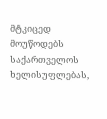მტკიცედ მოუწოდებს საქართველოს ხელისუფლებას,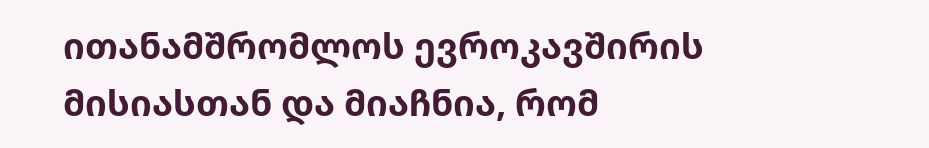ითანამშრომლოს ევროკავშირის მისიასთან და მიაჩნია, რომ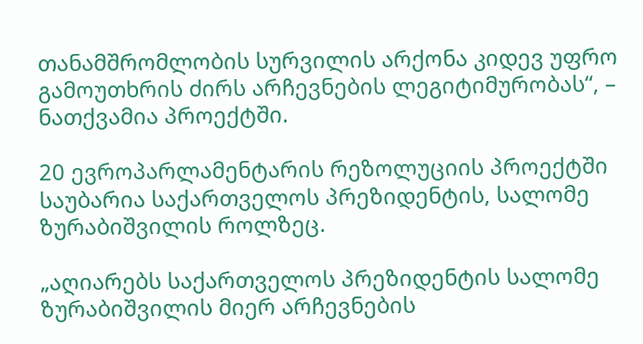თანამშრომლობის სურვილის არქონა კიდევ უფრო გამოუთხრის ძირს არჩევნების ლეგიტიმურობას“, – ნათქვამია პროექტში.

20 ევროპარლამენტარის რეზოლუციის პროექტში საუბარია საქართველოს პრეზიდენტის, სალომე ზურაბიშვილის როლზეც.

„აღიარებს საქართველოს პრეზიდენტის სალომე ზურაბიშვილის მიერ არჩევნების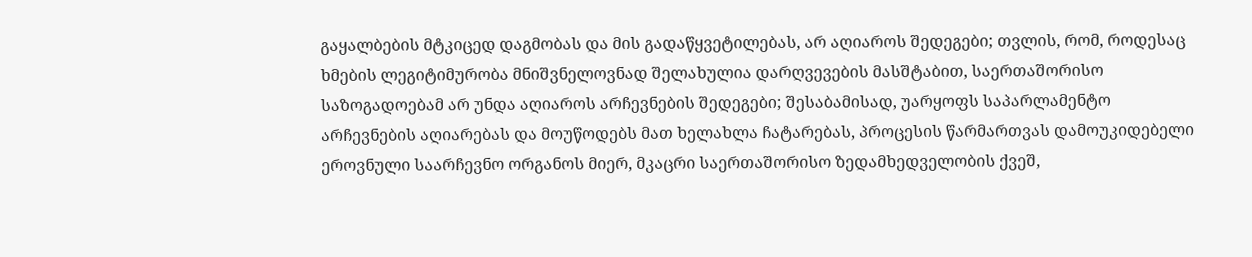გაყალბების მტკიცედ დაგმობას და მის გადაწყვეტილებას, არ აღიაროს შედეგები; თვლის, რომ, როდესაც ხმების ლეგიტიმურობა მნიშვნელოვნად შელახულია დარღვევების მასშტაბით, საერთაშორისო საზოგადოებამ არ უნდა აღიაროს არჩევნების შედეგები; შესაბამისად, უარყოფს საპარლამენტო არჩევნების აღიარებას და მოუწოდებს მათ ხელახლა ჩატარებას, პროცესის წარმართვას დამოუკიდებელი ეროვნული საარჩევნო ორგანოს მიერ, მკაცრი საერთაშორისო ზედამხედველობის ქვეშ,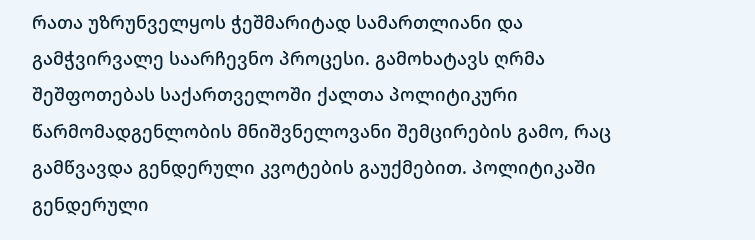რათა უზრუნველყოს ჭეშმარიტად სამართლიანი და გამჭვირვალე საარჩევნო პროცესი. გამოხატავს ღრმა შეშფოთებას საქართველოში ქალთა პოლიტიკური წარმომადგენლობის მნიშვნელოვანი შემცირების გამო, რაც გამწვავდა გენდერული კვოტების გაუქმებით. პოლიტიკაში გენდერული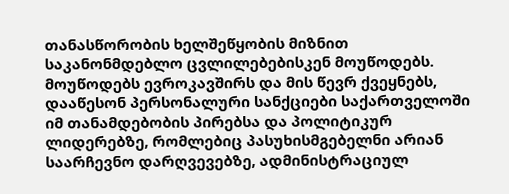თანასწორობის ხელშეწყობის მიზნით საკანონმდებლო ცვლილებებისკენ მოუწოდებს. მოუწოდებს ევროკავშირს და მის წევრ ქვეყნებს, დააწესონ პერსონალური სანქციები საქართველოში იმ თანამდებობის პირებსა და პოლიტიკურ ლიდერებზე, რომლებიც პასუხისმგებელნი არიან საარჩევნო დარღვევებზე, ადმინისტრაციულ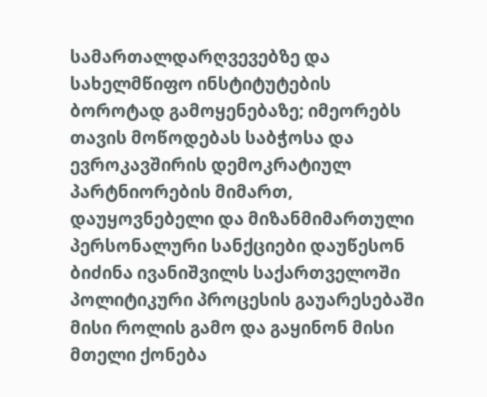სამართალდარღვევებზე და სახელმწიფო ინსტიტუტების ბოროტად გამოყენებაზე; იმეორებს თავის მოწოდებას საბჭოსა და ევროკავშირის დემოკრატიულ პარტნიორების მიმართ, დაუყოვნებელი და მიზანმიმართული პერსონალური სანქციები დაუწესონ ბიძინა ივანიშვილს საქართველოში პოლიტიკური პროცესის გაუარესებაში მისი როლის გამო და გაყინონ მისი მთელი ქონება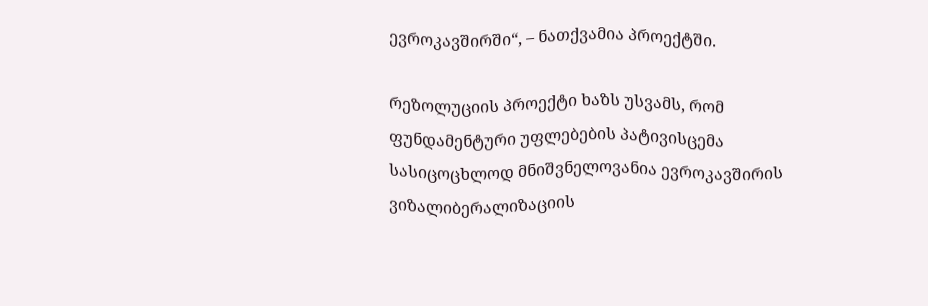ევროკავშირში“, – ნათქვამია პროექტში.

რეზოლუციის პროექტი ხაზს უსვამს, რომ ფუნდამენტური უფლებების პატივისცემა სასიცოცხლოდ მნიშვნელოვანია ევროკავშირის ვიზალიბერალიზაციის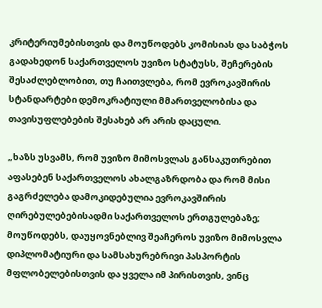კრიტერიუმებისთვის და მოუწოდებს კომისიას და საბჭოს გადახედონ საქართველოს უვიზო სტატუსს, შეჩერების შესაძლებლობით, თუ ჩაითვლება, რომ ევროკავშირის სტანდარტები დემოკრატიული მმართველობისა და თავისუფლებების შესახებ არ არის დაცული.

„ხაზს უსვამს, რომ უვიზო მიმოსვლას განსაკუთრებით აფასებენ საქართველოს ახალგაზრდობა და რომ მისი გაგრძელება დამოკიდებულია ევროკავშირის ღირებულებებისადმი საქართველოს ერთგულებაზე; მოუწოდებს, დაუყოვნებლივ შეაჩეროს უვიზო მიმოსვლა დიპლომატიური და სამსახურებრივი პასპორტის მფლობელებისთვის და ყველა იმ პირისთვის, ვინც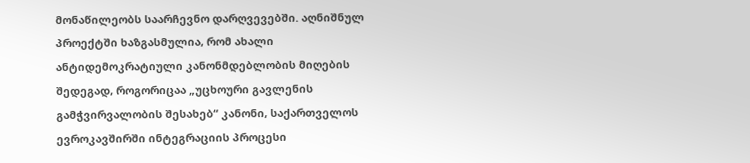მონაწილეობს საარჩევნო დარღვევებში. აღნიშნულ პროექტში ხაზგასმულია, რომ ახალი ანტიდემოკრატიული კანონმდებლობის მიღების შედეგად, როგორიცაა „უცხოური გავლენის გამჭვირვალობის შესახებ“ კანონი, საქართველოს ევროკავშირში ინტეგრაციის პროცესი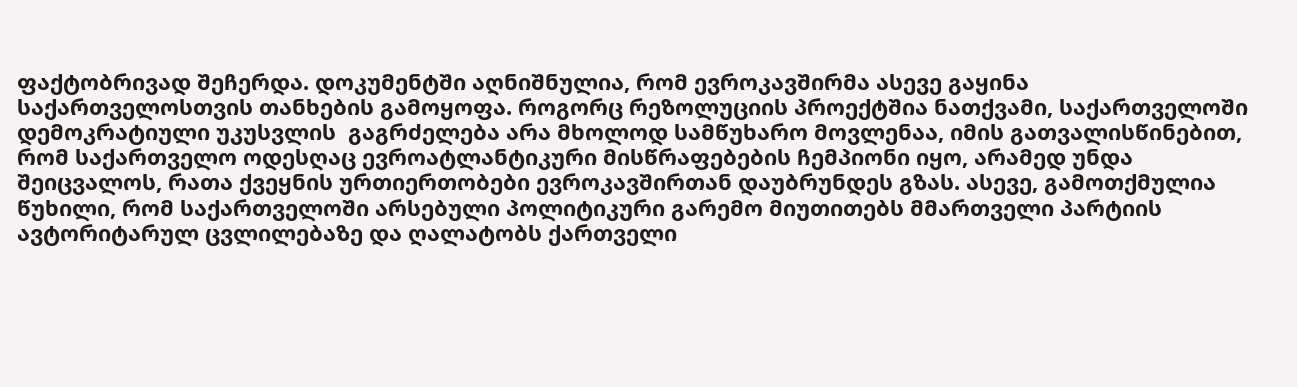ფაქტობრივად შეჩერდა. დოკუმენტში აღნიშნულია, რომ ევროკავშირმა ასევე გაყინა საქართველოსთვის თანხების გამოყოფა. როგორც რეზოლუციის პროექტშია ნათქვამი, საქართველოში დემოკრატიული უკუსვლის  გაგრძელება არა მხოლოდ სამწუხარო მოვლენაა, იმის გათვალისწინებით, რომ საქართველო ოდესღაც ევროატლანტიკური მისწრაფებების ჩემპიონი იყო, არამედ უნდა შეიცვალოს, რათა ქვეყნის ურთიერთობები ევროკავშირთან დაუბრუნდეს გზას. ასევე, გამოთქმულია წუხილი, რომ საქართველოში არსებული პოლიტიკური გარემო მიუთითებს მმართველი პარტიის ავტორიტარულ ცვლილებაზე და ღალატობს ქართველი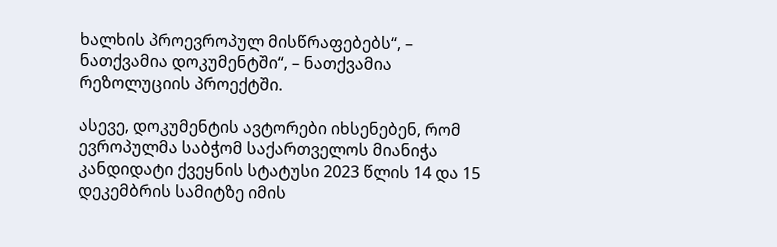ხალხის პროევროპულ მისწრაფებებს“, – ნათქვამია დოკუმენტში“, – ნათქვამია რეზოლუციის პროექტში.

ასევე, დოკუმენტის ავტორები იხსენებენ, რომ ევროპულმა საბჭომ საქართველოს მიანიჭა კანდიდატი ქვეყნის სტატუსი 2023 წლის 14 და 15 დეკემბრის სამიტზე იმის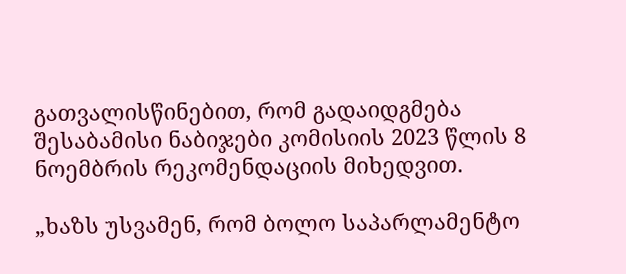გათვალისწინებით, რომ გადაიდგმება შესაბამისი ნაბიჯები კომისიის 2023 წლის 8 ნოემბრის რეკომენდაციის მიხედვით.

„ხაზს უსვამენ, რომ ბოლო საპარლამენტო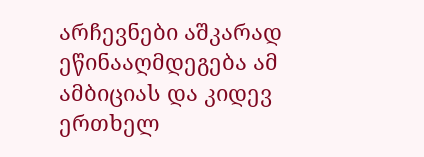არჩევნები აშკარად ეწინააღმდეგება ამ ამბიციას და კიდევ ერთხელ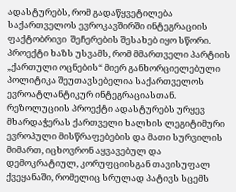ადასტურებს, რომ გადაწყვეტილება საქართველოს ევროკავშირში ინტეგრაციის ფაქტობრივი  შეჩერების შესახებ იყო სწორი. პროექტი ხაზს უსვამს, რომ მმართველი პარტიის „ქართული ოცნების“ მიერ განხორციელებული პოლიტიკა შეუთავსებელია საქართველოს ევროატლანტიკურ ინტეგრაციასთან. რეზოლუციის პროექტი ადასტურებს ურყევ მხარდაჭერას ქართველი ხალხის ლეგიტიმური ევროპული მისწრაფებების და მათი სურვილის მიმართ, იცხოვრონ აყვავებულ და დემოკრატიულ, კორუფციისგან თავისუფალ ქვეყანაში, რომელიც სრულად პატივს სცემს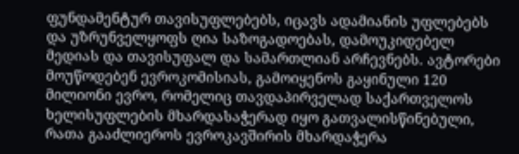ფუნდამენტურ თავისუფლებებს, იცავს ადამიანის უფლებებს და უზრუნველყოფს ღია საზოგადოებას, დამოუკიდებელ მედიას და თავისუფალ და სამართლიან არჩევნებს. ავტორები მოუწოდებენ ევროკომისიას, გამოიყენოს გაყინული 120 მილიონი ევრო, რომელიც თავდაპირველად საქართველოს ხელისუფლების მხარდასაჭერად იყო გათვალისწინებული, რათა გააძლიეროს ევროკავშირის მხარდაჭერა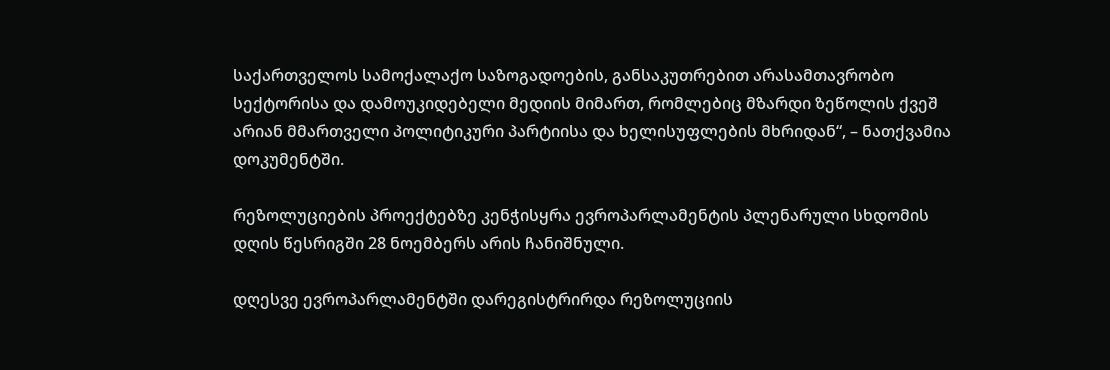საქართველოს სამოქალაქო საზოგადოების, განსაკუთრებით არასამთავრობო სექტორისა და დამოუკიდებელი მედიის მიმართ, რომლებიც მზარდი ზეწოლის ქვეშ არიან მმართველი პოლიტიკური პარტიისა და ხელისუფლების მხრიდან“, – ნათქვამია დოკუმენტში.

რეზოლუციების პროექტებზე კენჭისყრა ევროპარლამენტის პლენარული სხდომის დღის წესრიგში 28 ნოემბერს არის ჩანიშნული.

დღესვე ევროპარლამენტში დარეგისტრირდა რეზოლუციის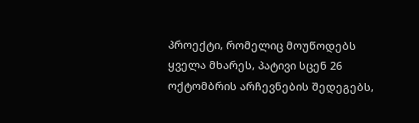პროექტი, რომელიც მოუწოდებს ყველა მხარეს, პატივი სცენ 26 ოქტომბრის არჩევნების შედეგებს,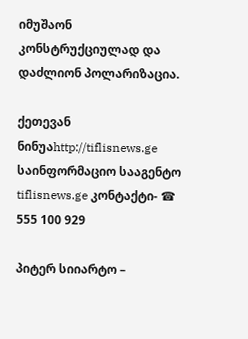იმუშაონ კონსტრუქციულად და დაძლიონ პოლარიზაცია.

ქეთევან ნინუაhttp://tiflisnews.ge
საინფორმაციო სააგენტო tiflisnews.ge კონტაქტი- ☎ 555 100 929

პიტერ სიიარტო –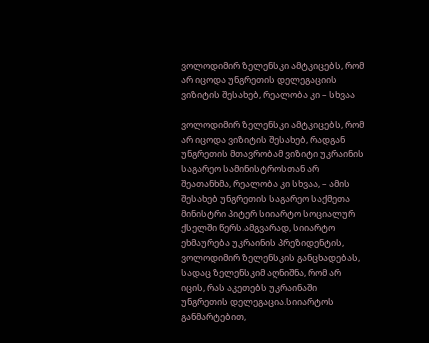ვოლოდიმირ ზელენსკი ამტკიცებს, რომ არ იცოდა უნგრეთის დელეგაციის ვიზიტის შესახებ, რეალობა კი – სხვაა

ვოლოდიმირ ზელენსკი ამტკიცებს, რომ არ იცოდა ვიზიტის შესახებ, რადგან უნგრეთის მთავრობამ ვიზიტი უკრაინის საგარეო სამინისტროსთან არ შეათანხმა, რეალობა კი სხვაა, – ამის შესახებ უნგრეთის საგარეო საქმეთა მინისტრი პიტერ სიიარტო სოციალურ ქსელში წერს.ამგვარად, სიიარტო ეხმაურება უკრაინის პრეზიდენტის, ვოლოდიმირ ზელენსკის განცხადებას, სადაც ზელენსკიმ აღნიშნა, რომ არ იცის, რას აკეთებს უკრაინაში უნგრეთის დელეგაცია.სიიარტოს განმარტებით,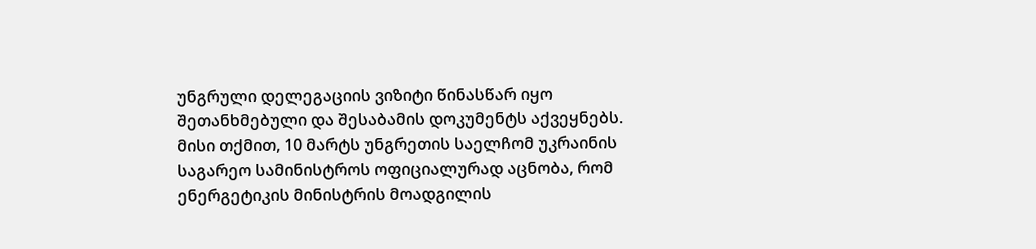უნგრული დელეგაციის ვიზიტი წინასწარ იყო შეთანხმებული და შესაბამის დოკუმენტს აქვეყნებს. მისი თქმით, 10 მარტს უნგრეთის საელჩომ უკრაინის საგარეო სამინისტროს ოფიციალურად აცნობა, რომ ენერგეტიკის მინისტრის მოადგილის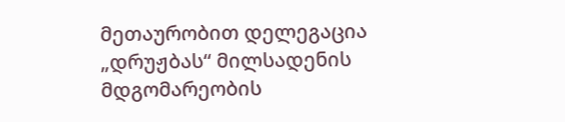მეთაურობით დელეგაცია „დრუჟბას“ მილსადენის მდგომარეობის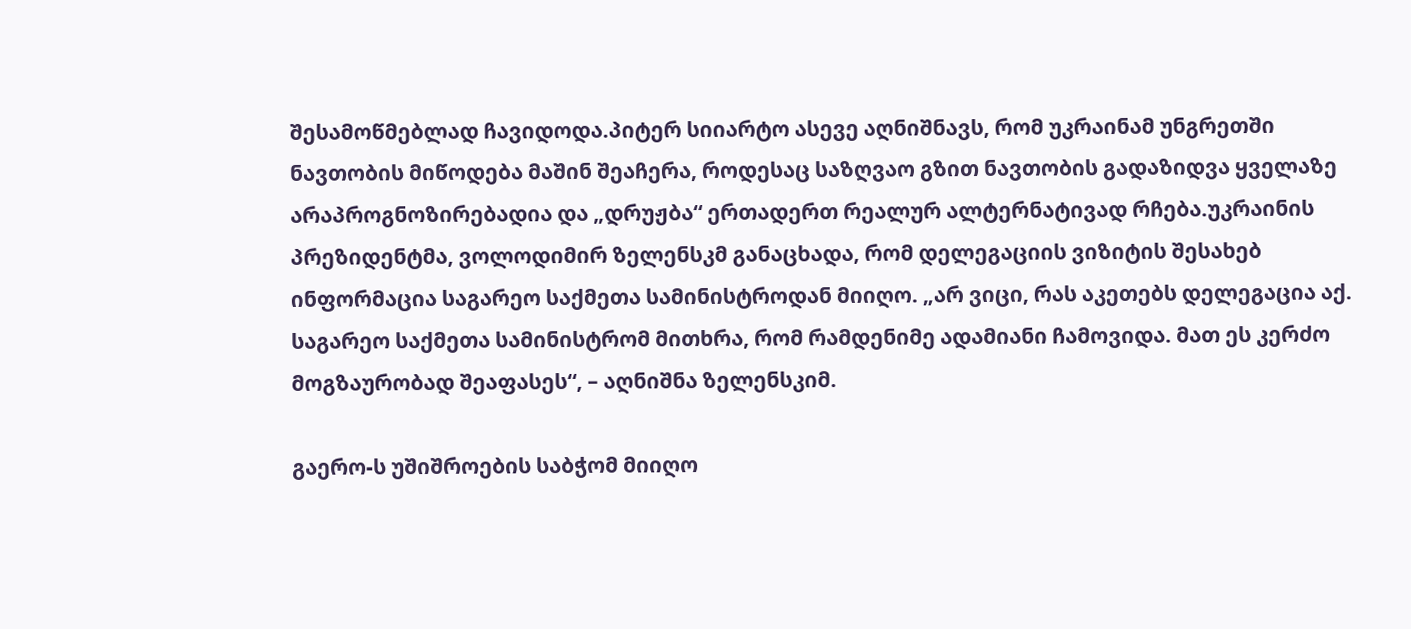შესამოწმებლად ჩავიდოდა.პიტერ სიიარტო ასევე აღნიშნავს, რომ უკრაინამ უნგრეთში ნავთობის მიწოდება მაშინ შეაჩერა, როდესაც საზღვაო გზით ნავთობის გადაზიდვა ყველაზე არაპროგნოზირებადია და „დრუჟბა“ ერთადერთ რეალურ ალტერნატივად რჩება.უკრაინის პრეზიდენტმა, ვოლოდიმირ ზელენსკმ განაცხადა, რომ დელეგაციის ვიზიტის შესახებ ინფორმაცია საგარეო საქმეთა სამინისტროდან მიიღო. „არ ვიცი, რას აკეთებს დელეგაცია აქ. საგარეო საქმეთა სამინისტრომ მითხრა, რომ რამდენიმე ადამიანი ჩამოვიდა. მათ ეს კერძო მოგზაურობად შეაფასეს“, – აღნიშნა ზელენსკიმ.

გაერო-ს უშიშროების საბჭომ მიიღო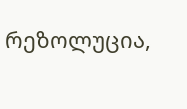რეზოლუცია,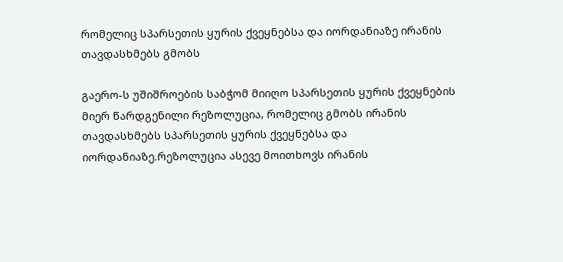რომელიც სპარსეთის ყურის ქვეყნებსა და იორდანიაზე ირანის თავდასხმებს გმობს

გაერო-ს უშიშროების საბჭომ მიიღო სპარსეთის ყურის ქვეყნების მიერ წარდგენილი რეზოლუცია, რომელიც გმობს ირანის თავდასხმებს სპარსეთის ყურის ქვეყნებსა და იორდანიაზე.რეზოლუცია ასევე მოითხოვს ირანის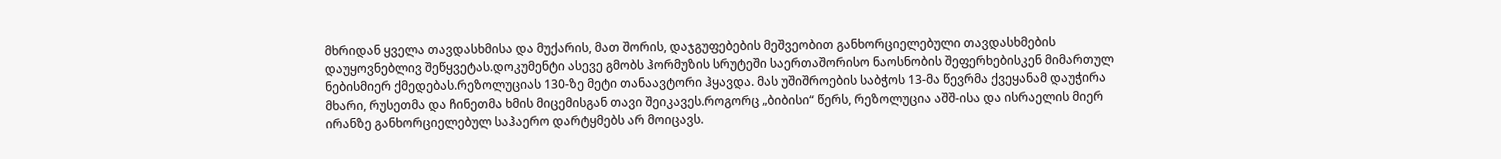მხრიდან ყველა თავდასხმისა და მუქარის, მათ შორის, დაჯგუფებების მეშვეობით განხორციელებული თავდასხმების დაუყოვნებლივ შეწყვეტას.დოკუმენტი ასევე გმობს ჰორმუზის სრუტეში საერთაშორისო ნაოსნობის შეფერხებისკენ მიმართულ ნებისმიერ ქმედებას.რეზოლუციას 130-ზე მეტი თანაავტორი ჰყავდა. მას უშიშროების საბჭოს 13-მა წევრმა ქვეყანამ დაუჭირა მხარი, რუსეთმა და ჩინეთმა ხმის მიცემისგან თავი შეიკავეს.როგორც „ბიბისი“ წერს, რეზოლუცია აშშ-ისა და ისრაელის მიერ ირანზე განხორციელებულ საჰაერო დარტყმებს არ მოიცავს.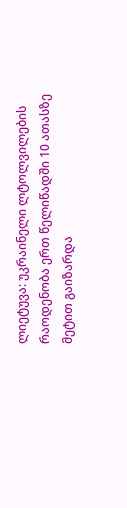ლიეტუვა: უკრაინელი ლტოლვილების რაოდენობა ერთ წელიწადში 10 ათასზე მეტით გაიზარდა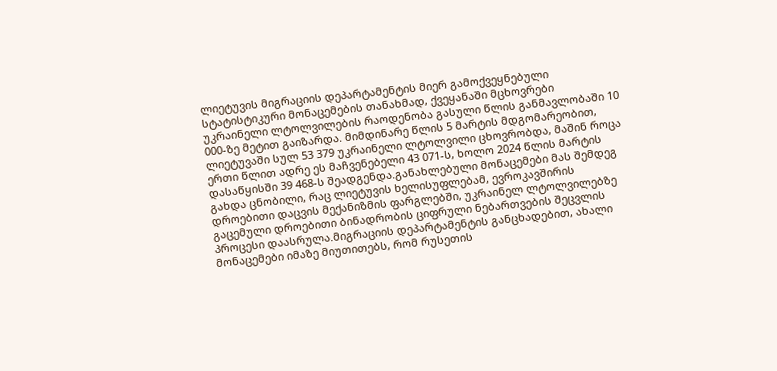ლიეტუვის მიგრაციის დეპარტამენტის მიერ გამოქვეყნებული სტატისტიკური მონაცემების თანახმად, ქვეყანაში მცხოვრები უკრაინელი ლტოლვილების რაოდენობა გასული წლის განმავლობაში 10 000-ზე მეტით გაიზარდა. მიმდინარე წლის 5 მარტის მდგომარეობით, ლიეტუვაში სულ 53 379 უკრაინელი ლტოლვილი ცხოვრობდა, მაშინ როცა ერთი წლით ადრე ეს მაჩვენებელი 43 071-ს, ხოლო 2024 წლის მარტის დასაწყისში 39 468-ს შეადგენდა.განახლებული მონაცემები მას შემდეგ გახდა ცნობილი, რაც ლიეტუვის ხელისუფლებამ, ევროკავშირის დროებითი დაცვის მექანიზმის ფარგლებში, უკრაინელ ლტოლვილებზე გაცემული დროებითი ბინადრობის ციფრული ნებართვების შეცვლის პროცესი დაასრულა.მიგრაციის დეპარტამენტის განცხადებით, ახალი მონაცემები იმაზე მიუთითებს, რომ რუსეთის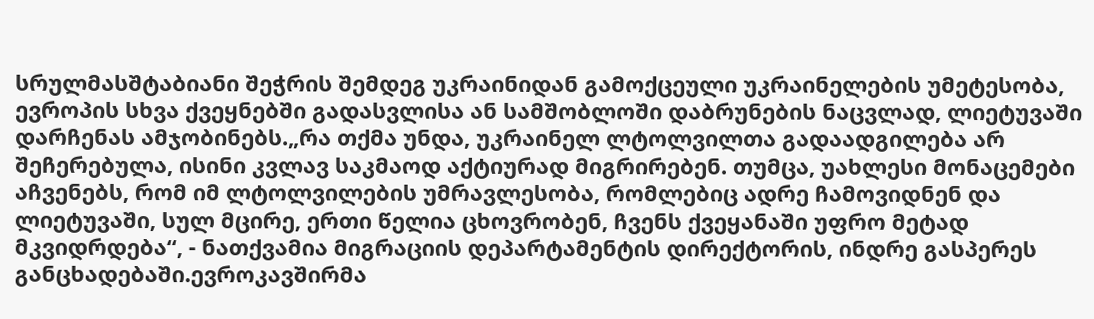სრულმასშტაბიანი შეჭრის შემდეგ უკრაინიდან გამოქცეული უკრაინელების უმეტესობა, ევროპის სხვა ქვეყნებში გადასვლისა ან სამშობლოში დაბრუნების ნაცვლად, ლიეტუვაში დარჩენას ამჯობინებს.„რა თქმა უნდა, უკრაინელ ლტოლვილთა გადაადგილება არ შეჩერებულა, ისინი კვლავ საკმაოდ აქტიურად მიგრირებენ. თუმცა, უახლესი მონაცემები აჩვენებს, რომ იმ ლტოლვილების უმრავლესობა, რომლებიც ადრე ჩამოვიდნენ და ლიეტუვაში, სულ მცირე, ერთი წელია ცხოვრობენ, ჩვენს ქვეყანაში უფრო მეტად მკვიდრდება“, - ნათქვამია მიგრაციის დეპარტამენტის დირექტორის, ინდრე გასპერეს განცხადებაში.ევროკავშირმა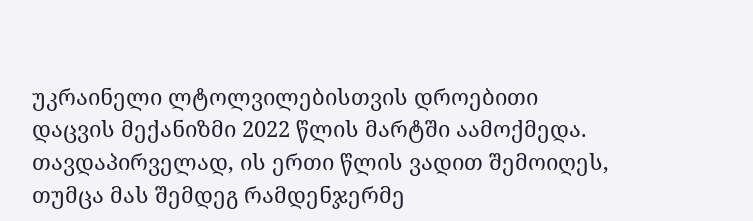უკრაინელი ლტოლვილებისთვის დროებითი დაცვის მექანიზმი 2022 წლის მარტში აამოქმედა. თავდაპირველად, ის ერთი წლის ვადით შემოიღეს, თუმცა მას შემდეგ რამდენჯერმე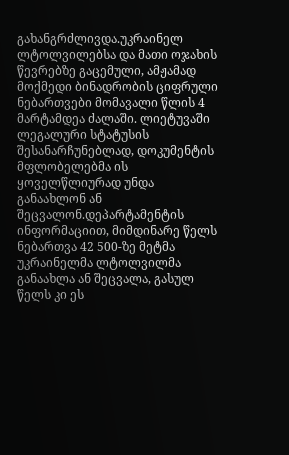გახანგრძლივდა.უკრაინელ ლტოლვილებსა და მათი ოჯახის წევრებზე გაცემული, ამჟამად მოქმედი ბინადრობის ციფრული ნებართვები მომავალი წლის 4 მარტამდეა ძალაში. ლიეტუვაში ლეგალური სტატუსის შესანარჩუნებლად, დოკუმენტის მფლობელებმა ის ყოველწლიურად უნდა განაახლონ ან შეცვალონ.დეპარტამენტის ინფორმაციით, მიმდინარე წელს ნებართვა 42 500-ზე მეტმა უკრაინელმა ლტოლვილმა განაახლა ან შეცვალა, გასულ წელს კი ეს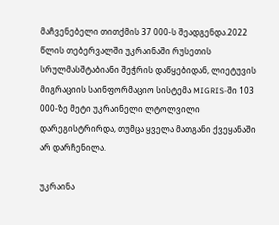მაჩვენებელი თითქმის 37 000-ს შეადგენდა.2022 წლის თებერვალში უკრაინაში რუსეთის სრულმასშტაბიანი შეჭრის დაწყებიდან, ლიეტუვის მიგრაციის საინფორმაციო სისტემა MIGRIS-ში 103 000-ზე მეტი უკრაინელი ლტოლვილი დარეგისტრირდა, თუმცა ყველა მათგანი ქვეყანაში არ დარჩენილა.

უკრაინა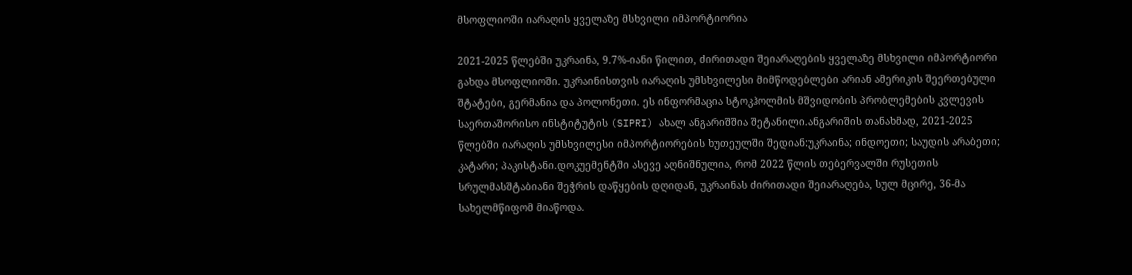მსოფლიოში იარაღის ყველაზე მსხვილი იმპორტიორია

2021-2025 წლებში უკრაინა, 9.7%-იანი წილით, ძირითადი შეიარაღების ყველაზე მსხვილი იმპორტიორი გახდა მსოფლიოში. უკრაინისთვის იარაღის უმსხვილესი მიმწოდებლები არიან ამერიკის შეერთებული შტატები, გერმანია და პოლონეთი. ეს ინფორმაცია სტოკჰოლმის მშვიდობის პრობლემების კვლევის საერთაშორისო ინსტიტუტის (SIPRI) ახალ ანგარიშშია შეტანილი.ანგარიშის თანახმად, 2021-2025 წლებში იარაღის უმსხვილესი იმპორტიორების ხუთეულში შედიან:უკრაინა; ინდოეთი; საუდის არაბეთი; კატარი; პაკისტანი.დოკუემენტში ასევე აღნიშნულია, რომ 2022 წლის თებერვალში რუსეთის სრულმასშტაბიანი შეჭრის დაწყების დღიდან, უკრაინას ძირითადი შეიარაღება, სულ მცირე, 36-მა სახელმწიფომ მიაწოდა.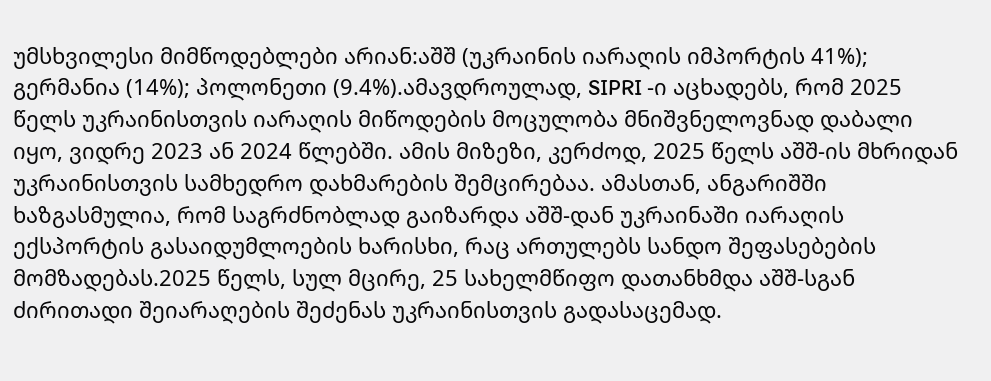უმსხვილესი მიმწოდებლები არიან:აშშ (უკრაინის იარაღის იმპორტის 41%); გერმანია (14%); პოლონეთი (9.4%).ამავდროულად, SIPRI -ი აცხადებს, რომ 2025 წელს უკრაინისთვის იარაღის მიწოდების მოცულობა მნიშვნელოვნად დაბალი იყო, ვიდრე 2023 ან 2024 წლებში. ამის მიზეზი, კერძოდ, 2025 წელს აშშ-ის მხრიდან უკრაინისთვის სამხედრო დახმარების შემცირებაა. ამასთან, ანგარიშში ხაზგასმულია, რომ საგრძნობლად გაიზარდა აშშ-დან უკრაინაში იარაღის ექსპორტის გასაიდუმლოების ხარისხი, რაც ართულებს სანდო შეფასებების მომზადებას.2025 წელს, სულ მცირე, 25 სახელმწიფო დათანხმდა აშშ-სგან ძირითადი შეიარაღების შეძენას უკრაინისთვის გადასაცემად.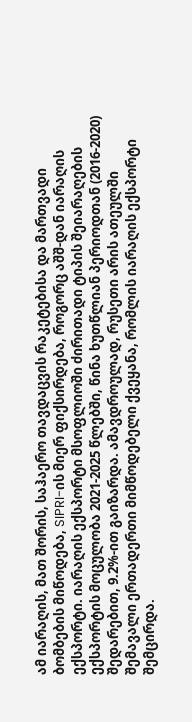ამ იარაღის, მათ შორის, საჰაერო თავდაცვის რაკეტებისა და მართვადი ბომბების მიწოდება, SIPRI-ის მიერ ფიქსირდება, როგორც აშშ-დან იარაღის ექსპორტი. იარაღის ექსპორტი მსოფლიოში ძირითადი ტიპის შეიარაღების ექსპორტის მოცულობა 2021-2025 წლებში, წინა ხუთწლიან პერიოდთან (2016-2020) შედარებით, 9.2%-ით გაიზარდა. ამავდროულად, რუსეთი არის ათეულში შემავალი ერთადერთი მიმწოდებელი ქვეყანა, რომლის იარაღის ექსპორტი შემცირდა.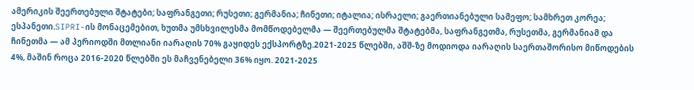ამერიკის შეერთებული შტატები; საფრანგეთი; რუსეთი; გერმანია; ჩინეთი; იტალია; ისრაელი; გაერთიანებული სამეფო; სამხრეთ კორეა; ესპანეთი.SIPRI-ის მონაცემებით, ხუთმა უმსხვილესმა მომწოდებელმა — შეერთებულმა შტატებმა, საფრანგეთმა, რუსეთმა, გერმანიამ და ჩინეთმა — ამ პერიოდში მთლიანი იარაღის 70% გაყიდეს ექსპორტზე.2021-2025 წლებში, აშშ-ზე მოდიოდა იარაღის საერთაშორისო მიწოდების 4%, მაშინ როცა 2016-2020 წლებში ეს მაჩვენებელი 36% იყო. 2021-2025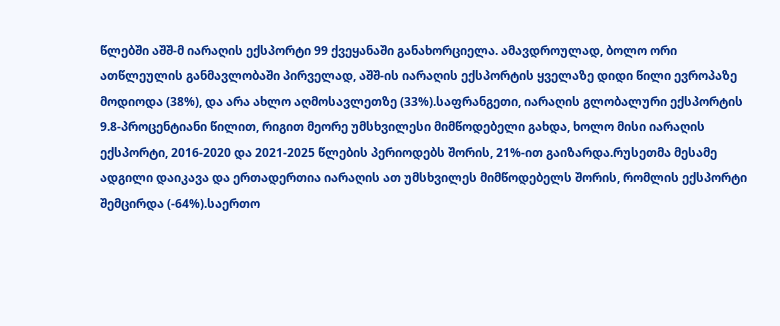წლებში აშშ-მ იარაღის ექსპორტი 99 ქვეყანაში განახორციელა. ამავდროულად, ბოლო ორი ათწლეულის განმავლობაში პირველად, აშშ-ის იარაღის ექსპორტის ყველაზე დიდი წილი ევროპაზე მოდიოდა (38%), და არა ახლო აღმოსავლეთზე (33%).საფრანგეთი, იარაღის გლობალური ექსპორტის 9.8-პროცენტიანი წილით, რიგით მეორე უმსხვილესი მიმწოდებელი გახდა, ხოლო მისი იარაღის ექსპორტი, 2016-2020 და 2021-2025 წლების პერიოდებს შორის, 21%-ით გაიზარდა.რუსეთმა მესამე ადგილი დაიკავა და ერთადერთია იარაღის ათ უმსხვილეს მიმწოდებელს შორის, რომლის ექსპორტი შემცირდა (-64%).საერთო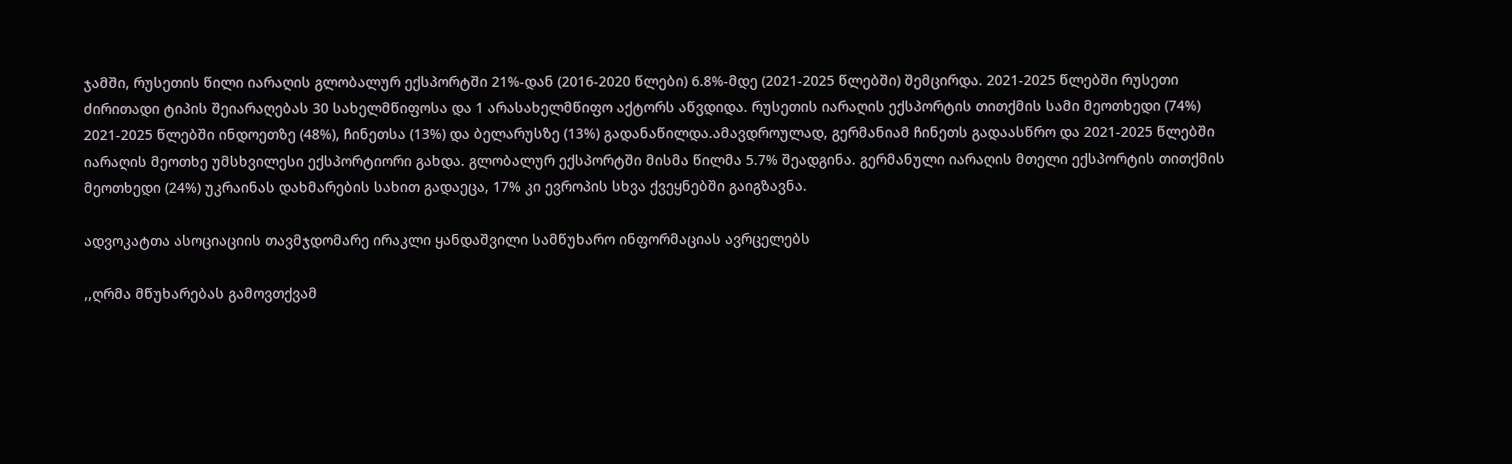ჯამში, რუსეთის წილი იარაღის გლობალურ ექსპორტში 21%-დან (2016-2020 წლები) 6.8%-მდე (2021-2025 წლებში) შემცირდა. 2021-2025 წლებში რუსეთი ძირითადი ტიპის შეიარაღებას 30 სახელმწიფოსა და 1 არასახელმწიფო აქტორს აწვდიდა. რუსეთის იარაღის ექსპორტის თითქმის სამი მეოთხედი (74%) 2021-2025 წლებში ინდოეთზე (48%), ჩინეთსა (13%) და ბელარუსზე (13%) გადანაწილდა.ამავდროულად, გერმანიამ ჩინეთს გადაასწრო და 2021-2025 წლებში იარაღის მეოთხე უმსხვილესი ექსპორტიორი გახდა. გლობალურ ექსპორტში მისმა წილმა 5.7% შეადგინა. გერმანული იარაღის მთელი ექსპორტის თითქმის მეოთხედი (24%) უკრაინას დახმარების სახით გადაეცა, 17% კი ევროპის სხვა ქვეყნებში გაიგზავნა.

ადვოკატთა ასოციაციის თავმჯდომარე ირაკლი ყანდაშვილი სამწუხარო ინფორმაციას ავრცელებს

,,ღრმა მწუხარებას გამოვთქვამ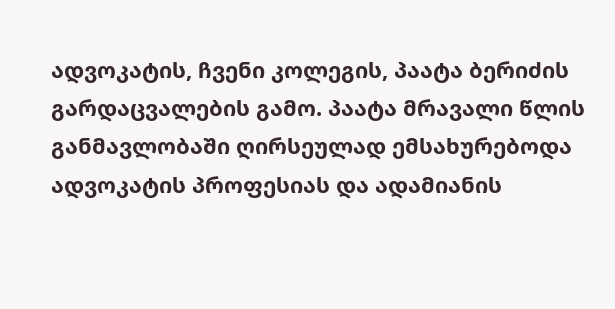ადვოკატის, ჩვენი კოლეგის, პაატა ბერიძის გარდაცვალების გამო. პაატა მრავალი წლის განმავლობაში ღირსეულად ემსახურებოდა ადვოკატის პროფესიას და ადამიანის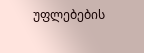უფლებების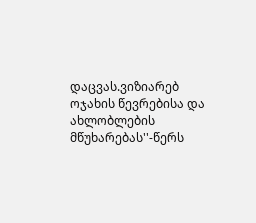დაცვას.ვიზიარებ ოჯახის წევრებისა და ახლობლების მწუხარებას''-წერს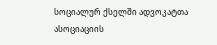სოციალურ ქსელში ადვოკატთა ასოციაციის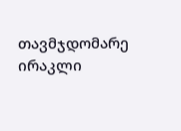თავმჯდომარე ირაკლი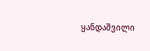ყანდაშვილი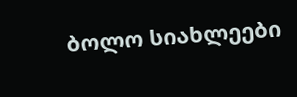ბოლო სიახლეები